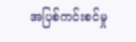အပြစ်ကင်းစင်မှု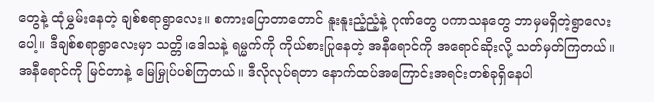တွေနဲ့ ထုံမွှမ်းနေတဲ့ ချစ်စရာရွာလေး။ စကားပြောတာတောင် နူးနူးညံ့ညံ့နဲ့ ဂုဏ်တွေ ပကာသနတွေ ဘာမှမရှိတဲ့ရွာလေးပေါ့။ ဒီချစ်စရာရွာလေးမှာ သတ္တိ၊ဒေါသနဲ့ ရမ္မက်ကို ကိုယ်စားပြုနေတဲ့ အနီရောင်ကို အရောင်ဆိုးလို့ သတ်မှတ်ကြတယ်။ အနီရောင်ကို မြင်တာနဲ့ မြေမြှုပ်ပစ်ကြတယ်။ ဒီလိုလုပ်ရတာ နောက်ထပ်အကြောင်းအရင်းတစ်ခုရှိနေပါ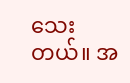သေးတယ်။ အ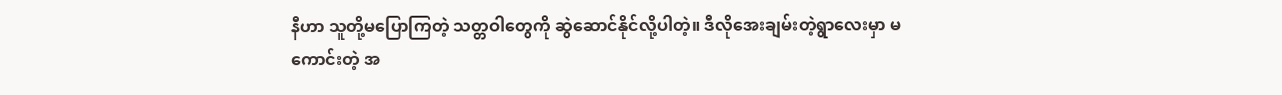နီဟာ သူတို့မပြောကြတဲ့ သတ္တဝါတွေကို ဆွဲဆောင်နိုင်လို့ပါတဲ့။ ဒီလိုအေးချမ်းတဲ့ရွာလေးမှာ မကောင်းတဲ့ အ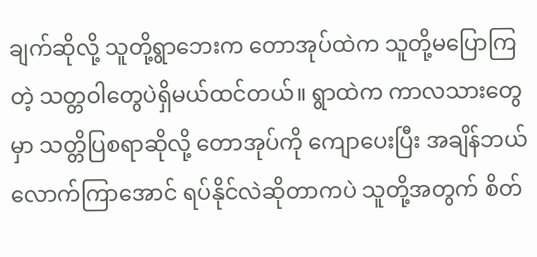ချက်ဆိုလို့ သူတို့ရွာဘေးက တောအုပ်ထဲက သူတို့မပြောကြတဲ့ သတ္တဝါတွေပဲရှိမယ်ထင်တယ်။ ရွာထဲက ကာလသားတွေမှာ သတ္တိပြစရာဆိုလို့ တောအုပ်ကို ကျောပေးပြီး အချိန်ဘယ်လောက်ကြာအောင် ရပ်နိုင်လဲဆိုတာကပဲ သူတို့အတွက် စိတ်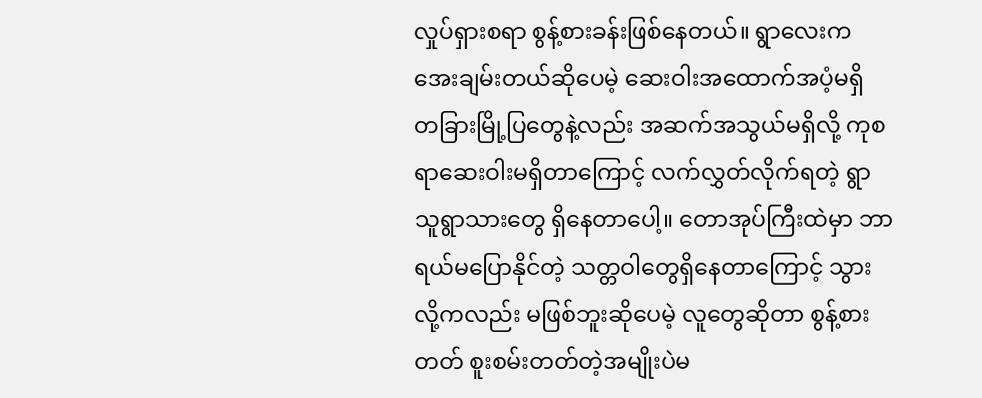လှုပ်ရှားစရာ စွန့်စားခန်းဖြစ်နေတယ်။ ရွာလေးက အေးချမ်းတယ်ဆိုပေမဲ့ ဆေးဝါးအထောက်အပံ့မရှိ တခြားမြို့ပြတွေနဲ့လည်း အဆက်အသွယ်မရှိလို့ ကုစရာဆေးဝါးမရှိတာကြောင့် လက်လွှတ်လိုက်ရတဲ့ ရွာသူရွာသားတွေ ရှိနေတာပေါ့။ တောအုပ်ကြီးထဲမှာ ဘာရယ်မပြောနိုင်တဲ့ သတ္တဝါတွေရှိနေတာကြောင့် သွားလို့ကလည်း မဖြစ်ဘူးဆိုပေမဲ့ လူတွေဆိုတာ စွန့်စားတတ် စူးစမ်းတတ်တဲ့အမျိုးပဲမ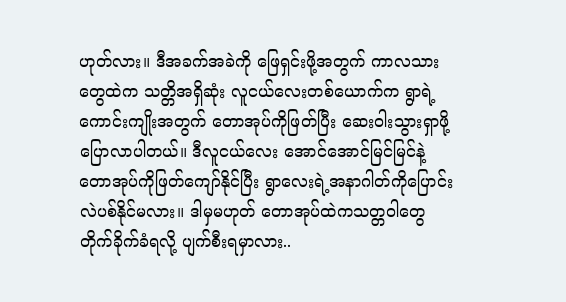ဟုတ်လား။ ဒီအခက်အခဲကို ဖြေရှင်းဖို့အတွက် ကာလသားတွေထဲက သတ္တိအရှိဆုံး လူငယ်လေးတစ်ယောက်က ရွာရဲ့ကောင်းကျိုးအတွက် တောအုပ်ကိုဖြတ်ပြီး ဆေးဝါးသွားရှာဖို့ပြောလာပါတယ်။ ဒီလူငယ်လေး အောင်အောင်မြင်မြင်နဲ့ တောအုပ်ကိုဖြတ်ကျော်နိုင်ပြီး ရွာလေးရဲ့အနာဂါတ်ကိုပြောင်းလဲပစ်နိုင်မလား။ ဒါမှမဟုတ် တောအုပ်ထဲကသတ္တဝါတွေ တိုက်ခိုက်ခံရလို့ ပျက်စီးရမှာလား..